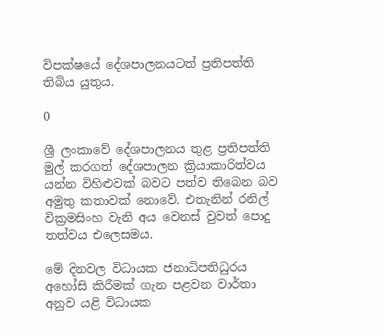විපක්ෂයේ දේශපාලනයටත් ප්‍රතිපත්ති තිබිය යුතුය.

0

ශ්‍රී ලංකාවේ දේශපාලනය තුළ ප්‍රතිපත්ති මුල් කරගත් දේශපාලන ක්‍රියාකාරිත්වය යන්න විහිළුවක් බවට පත්ව තිබෙන බව අමුතු කතාවක් නොවේ. එතැනින් රනිල් වික්‍රමසිංහ වැනි අය වෙනස් වුවත් පොදු තත්වය එලෙසමය.

මේ දිනවල විධායක ජනාධිපතිධුරය අහෝසි කිරීමක් ගැන පළවන වාර්තා අනුව යළි විධායක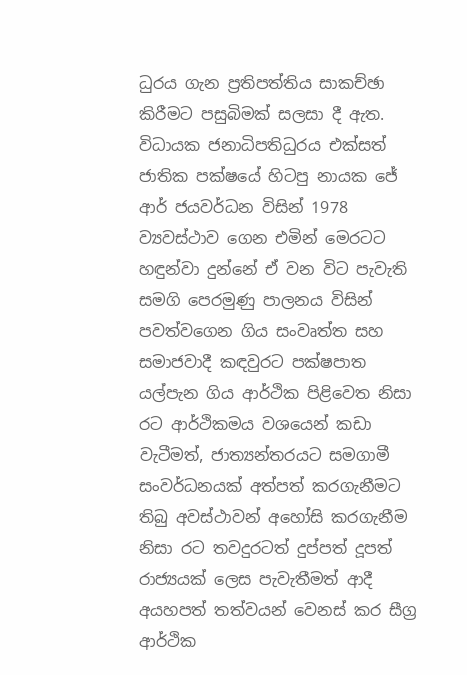ධුරය ගැන ප්‍රතිපත්තිය සාකච්ඡා කිරීමට පසුබිමක් සලසා දී ඇත. විධායක ජනාධිපතිධුරය එක්සත් ජාතික පක්ෂයේ හිටපු නායක ජේ ආර් ජයවර්ධන විසින් 1978 ව්‍යවස්ථාව ගෙන එමින් මෙරටට හඳුන්වා දුන්නේ ඒ වන විට පැවැති සමගි පෙරමුණු පාලනය විසින් පවත්වගෙන ගිය සංවෘත්ත සහ සමාජවාදී කඳවුරට පක්ෂපාත යල්පැන ගිය ආර්ථික පිළිවෙත නිසා රට ආර්ථිකමය වශයෙන් කඩා වැටීමත්, ජාත්‍යන්තරයට සමගාමී සංවර්ධනයක් අත්පත් කරගැනීමට තිබු අවස්ථාවන් අහෝසි කරගැනීම නිසා රට තවදුරටත් දුප්පත් දූපත් රාජ්‍යයක් ලෙස පැවැතීමත් ආදී අයහපත් තත්වයන් වෙනස් කර සීග්‍ර ආර්ථික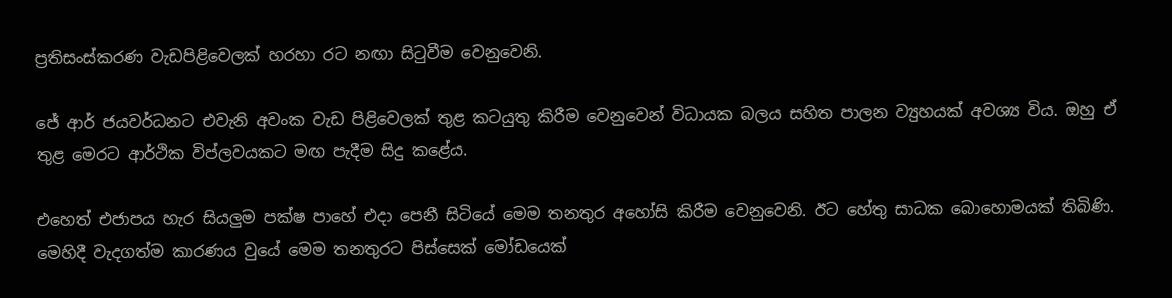ප්‍රතිසංස්කරණ වැඩපිළිවෙලක් හරහා රට නඟා සිටුවීම වෙනුවෙනි.

ජේ ආර් ජයවර්ධනට එවැනි අවංක වැඩ පිළිවෙලක් තුළ කටයුතු කිරීම වෙනුවෙන් විධායක බලය සහිත පාලන ව්‍යුහයක් අවශ්‍ය විය. ඔහු ඒ තුළ මෙරට ආර්ථික විප්ලවයකට මඟ පැදීම සිදු කළේය.

එහෙත් එජාපය හැර සියලුම පක්ෂ පාහේ එදා පෙනී සිටියේ මෙම තනතුර අහෝසි කිරීම වෙනුවෙනි. ඊට හේතු සාධක බොහොමයක් තිබිණි. මෙහිදී වැදගත්ම කාරණය වුයේ මෙම තනතුරට පිස්සෙක් මෝඩයෙක්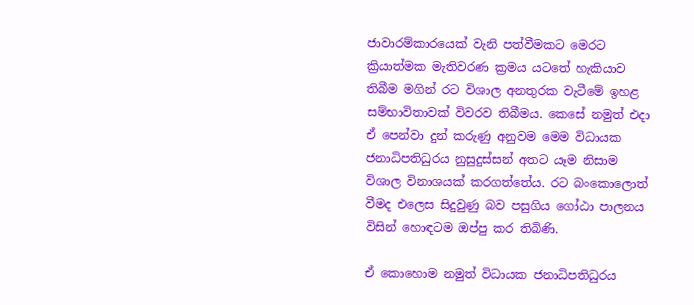ජාවාරම්කාරයෙක් වැනි පත්වීමකට මෙරට ක්‍රියාත්මක මැතිවරණ ක්‍රමය යටතේ හැකියාව තිබීම මගින් රට විශාල අනතුරක වැටීමේ ඉහළ සම්භාවිතාවක් විවරව තිබීමය. කෙසේ නමුත් එදා ඒ පෙන්වා දුන් කරුණු අනුවම මෙම විධායක ජනාධිපතිධුරය නුසුදුස්සන් අතට යෑම නිසාම විශාල විනාශයක් කරගත්තේය. රට බංකොලොත් වීමද එලෙස සිදුවුණු බව පසුගිය ගෝඨා පාලනය විසින් හොඳටම ඔප්පු කර තිබිණි.

ඒ කොහොම නමුත් විධායක ජනාධිපතිධුරය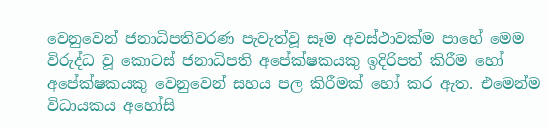වෙනුවෙන් ජනාධිපතිවරණ පැවැත්වූ සෑම අවස්ථාවක්ම පාහේ මෙම විරුද්ධ වූ කොටස් ජනාධිපති අපේක්ෂකයකු ඉදිරිපත් කිරීම හෝ අපේක්ෂකයකු වෙනුවෙන් සහය පල කිරීමක් හෝ කර ඇත. එමෙන්ම විධායකය අහෝසි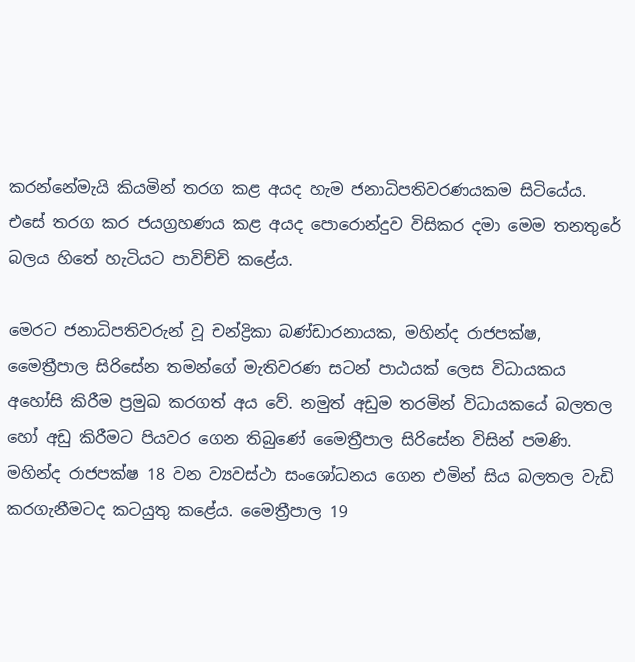කරන්නේමැයි කියමින් තරග කළ අයද හැම ජනාධිපතිවරණයකම සිටියේය. එසේ තරග කර ජයග්‍රහණය කළ අයද පොරොන්දුව විසිකර දමා මෙම තනතුරේ බලය හිතේ හැටියට පාවිච්චි කළේය.

මෙරට ජනාධිපතිවරුන් වූ චන්ද්‍රිකා බණ්ඩාරනායක, මහින්ද රාජපක්ෂ, මෛත්‍රීපාල සිරිසේන තමන්ගේ මැතිවරණ සටන් පාඨයක් ලෙස විධායකය අහෝසි කිරීම ප්‍රමුඛ කරගත් අය වේ. නමුත් අඩුම තරමින් විධායකයේ බලතල හෝ අඩු කිරීමට පියවර ගෙන තිබුණේ මෛත්‍රීපාල සිරිසේන විසින් පමණි. මහින්ද රාජපක්ෂ 18 වන ව්‍යවස්ථා සංශෝධනය ගෙන එමින් සිය බලතල වැඩි කරගැනීමටද කටයුතු කළේය. මෛත්‍රීපාල 19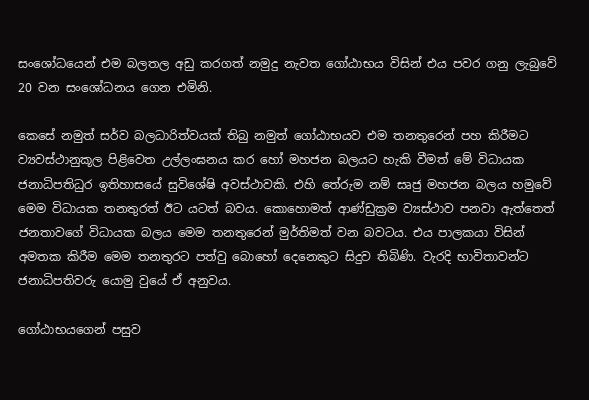සංශෝධයෙන් එම බලතල අඩු කරගත් නමුදු නැවත ගෝඨාභය විසින් එය පවර ගනු ලැබුවේ 20 වන සංශෝධනය ගෙන එමිනි.

කෙසේ නමුත් සර්ව බලධාරිත්වයක් තිබු නමුත් ගෝඨාභයව එම තනතුරෙන් පහ කිරීමට ව්‍යවස්ථානුකූල පිළිවෙත උල්ලංඝනය කර හෝ මහජන බලයට හැකි වීමත් මේ විධායක ජනාධිපතිධුර ඉතිහාසයේ සුවිශේෂි අවස්ථාවකි. එහි තේරුම නම් සෘජු මහජන බලය හමුවේ මෙම විධායක තනතුරත් ඊට යටත් බවය. කොහොමත් ආණ්ඩුක්‍රම ව්‍යස්ථාව පනවා ඇත්තෙත් ජනතාවගේ විධායක බලය මෙම තනතුරෙන් මුර්තිමත් වන බවටය. එය පාලකයා විසින් අමතක කිරීම මෙම තනතුරට පත්වු බොහෝ දෙනෙකුට සිදුව තිබිණි. වැරදි භාවිතාවන්ට ජනාධිපතිවරු යොමු වුයේ ඒ අනුවය.

ගෝඨාභයගෙන් පසුව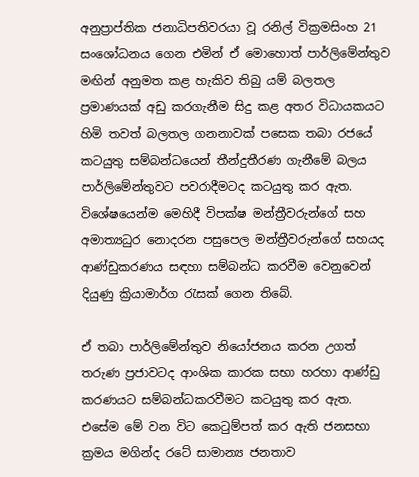අනුප්‍රාප්තික ජනාධිපතිවරයා වූ රනිල් වික්‍රමසිංහ 21 සංශෝධනය ගෙන එමින් ඒ මොහොත් පාර්ලිමේන්තුව මඟින් අනුමත කළ හැකිව තිබු යම් බලතල ප්‍රමාණයක් අඩු කරගැනීම සිදු කළ අතර විධායකයට හිමි තවත් බලතල ගනනාවක් පසෙක තබා රජයේ කටයුතු සම්බන්ධයෙන් තීන්දුතීරණ ගැනීමේ බලය පාර්ලිමේන්තුවට පවරාදීමටද කටයුතු කර ඇත. විශේෂයෙන්ම මෙහිදී විපක්ෂ මන්ත්‍රීවරුන්ගේ සහ අමාත්‍යධුර නොදරන පසුපෙල මන්ත්‍රීවරුන්ගේ සහයද ආණ්ඩුකරණය සඳහා සම්බන්ධ කරවීම වෙනුවෙන් දියුණු ක්‍රියාමාර්ග රැසක් ගෙන තිබේ.

ඒ තබා පාර්ලිමේන්තුව නියෝජනය කරන උගත් තරුණ ප්‍රජාවටද ආංශික කාරක සභා හරහා ආණ්ඩු කරණයට සම්බන්ධකරවීමට කටයුතු කර ඇත. එසේම මේ වන විට කෙටුම්පත් කර ඇති ජනසභා ක්‍රමය මගින්ද රටේ සාමාන්‍ය ජනතාව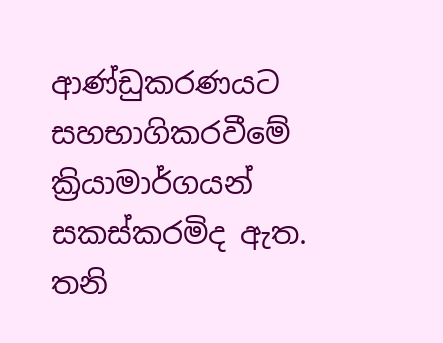ආණ්ඩුකරණයට සහභාගිකරවීමේ ක්‍රියාමාර්ගයන් සකස්කරමිද ඇත.
තනි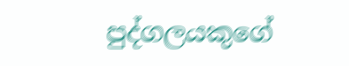පුද්ගලයකුගේ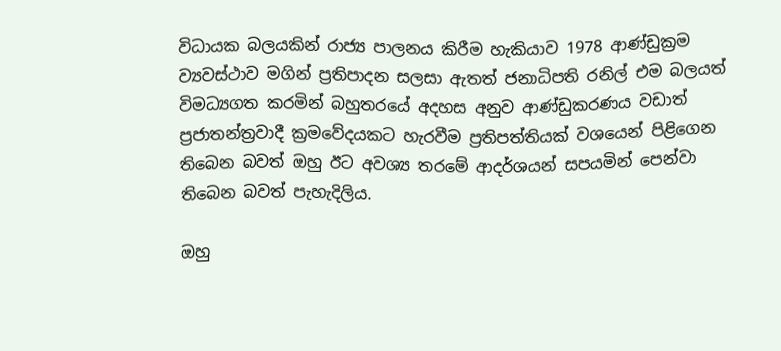විධායක බලයකින් රාජ්‍ය පාලනය කිරීම හැකියාව 1978 ආණ්ඩුක්‍රම ව්‍යවස්ථාව මගින් ප්‍රතිපාදන සලසා ඇතත් ජනාධිපති රනිල් එම බලයත් විමධ්‍යගත කරමින් බහුතරයේ අදහස අනුව ආණ්ඩුකරණය වඩාත් ප්‍රජාතන්ත්‍රවාදී ක්‍රමවේදයකට හැරවීම ප්‍රතිපත්තියක් වශයෙන් පිළිගෙන තිබෙන බවත් ඔහු ඊට අවශ්‍ය තරමේ ආදර්ශයන් සපයමින් පෙන්වා තිබෙන බවත් පැහැදිලිය.

ඔහු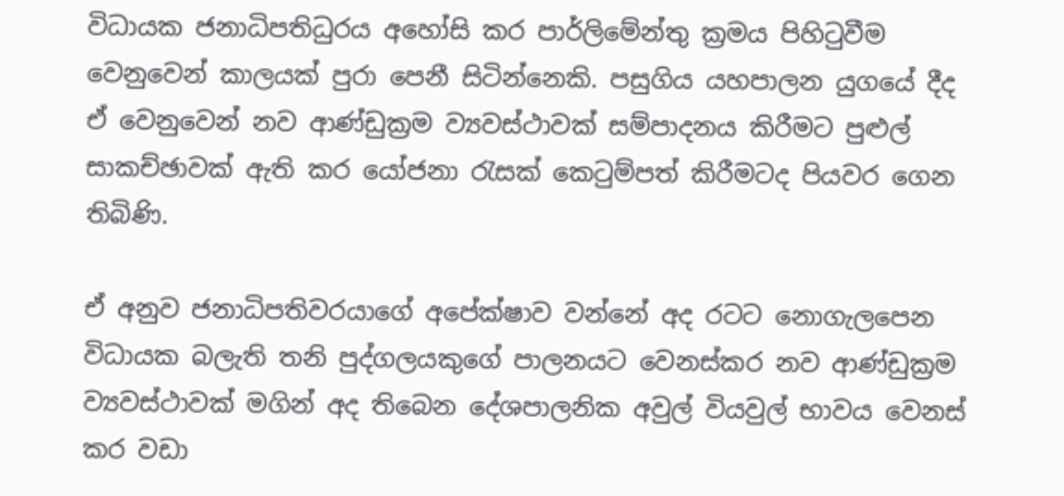විධායක ජනාධිපතිධුරය අහෝසි කර පාර්ලිමේන්තු ක්‍රමය පිහිටුවීම වෙනුවෙන් කාලයක් පුරා පෙනී සිටින්නෙකි. පසුගිය යහපාලන යුගයේ දීද ඒ වෙනුවෙන් නව ආණ්ඩුක්‍රම ව්‍යවස්ථාවක් සම්පාදනය කිරීමට පුළුල් සාකච්ඡාවක් ඇති කර යෝජනා රැසක් කෙටුම්පත් කිරීමටද පියවර ගෙන තිබිණි.

ඒ අනුව ජනාධිපතිවරයාගේ අපේක්ෂාව වන්නේ අද රටට නොගැලපෙන විධායක බලැති තනි පුද්ගලයකුගේ පාලනයට වෙනස්කර නව ආණ්ඩුක්‍රම ව්‍යවස්ථාවක් මගින් අද තිබෙන දේශපාලනික අවුල් වියවුල් භාවය වෙනස් කර වඩා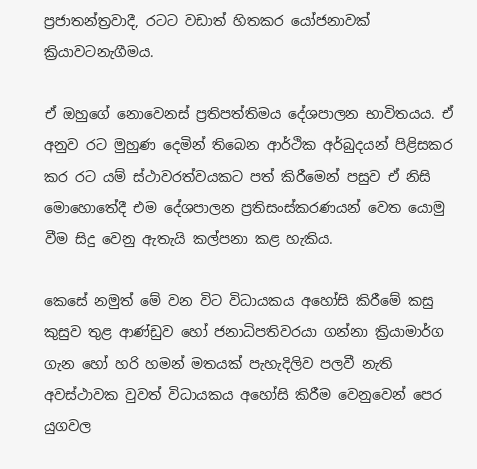ප්‍රජාතන්ත්‍රවාදී, රටට වඩාත් හිතකර යෝජනාවක් ක්‍රියාවටනැගීමය.

ඒ ඔහුගේ නොවෙනස් ප්‍රතිපත්තිමය දේශපාලන භාවිතයය. ඒ අනුව රට මුහුණ දෙමින් තිබෙන ආර්ථික අර්බුදයන් පිළිසකර කර රට යම් ස්ථාවරත්වයකට පත් කිරීමෙන් පසුව ඒ නිසි මොහොතේදී එම දේශපාලන ප්‍රතිසංස්කරණයන් වෙත යොමු වීම සිදු වෙනු ඇතැයි කල්පනා කළ හැකිය.

කෙසේ නමුත් මේ වන විට විධායකය අහෝසි කිරීමේ කසු කුසුව තුළ ආණ්ඩුව හෝ ජනාධිපතිවරයා ගන්නා ක්‍රියාමාර්ග ගැන හෝ හරි හමන් මතයක් පැහැදිලිව පලවී නැති අවස්ථාවක වුවත් විධායකය අහෝසි කිරීම වෙනුවෙන් පෙර යුගවල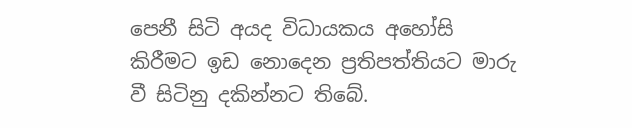පෙනී සිටි අයද විධායකය අහෝසි කිරීමට ඉඩ නොදෙන ප්‍රතිපත්තියට මාරු වී සිටිනු දකින්නට තිබේ.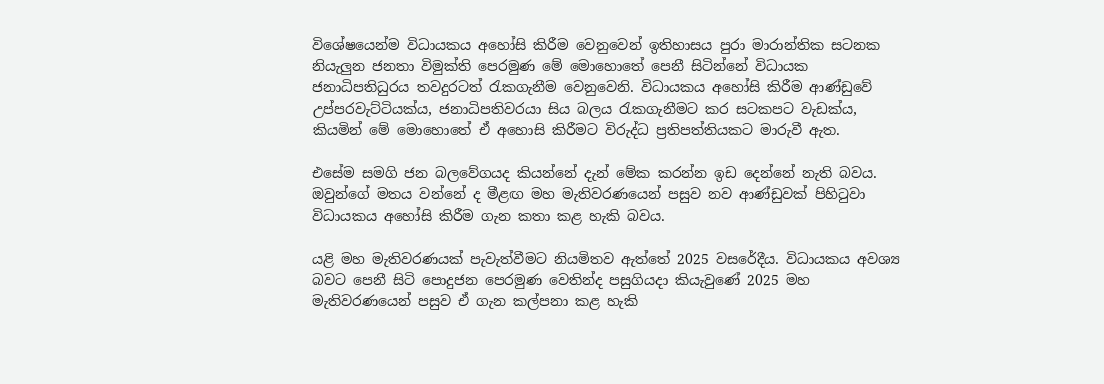විශේෂයෙන්ම විධායකය අහෝසි කිරීම වෙනුවෙන් ඉතිහාසය පුරා මාරාන්තික සටනක නියැලුන ජනතා විමුක්ති පෙරමුණ මේ මොහොතේ පෙනී සිටින්නේ විධායක ජනාධිපතිධුරය තවදුරටත් රැකගැනීම වෙනුවෙනි. විධායකය අහෝසි කිරීම ආණ්ඩුවේ උප්පරවැට්ටියක්ය, ජනාධිපතිවරයා සිය බලය රැකගැනීමට කර සටකපට වැඩක්ය, කියමින් මේ මොහොතේ ඒ අහොසි කිරීමට විරුද්ධ ප්‍රතිපත්තියකට මාරුවී ඇත.

එසේම සමගි ජන බලවේගයද කියන්නේ දැන් මේක කරන්න ඉඩ දෙන්නේ නැති බවය. ඔවුන්ගේ මතය වන්නේ ද මීළඟ මහ මැතිවරණයෙන් පසුව නව ආණ්ඩුවක් පිහිටුවා විධායකය අහෝසි කිරීම ගැන කතා කළ හැකි බවය.

යළි මහ මැතිවරණයක් පැවැත්වීමට නියමිතව ඇත්තේ 2025 වසරේදීය. විධායකය අවශ්‍ය බවට පෙනී සිටි පොදුජන පෙරමුණ වෙතින්ද පසුගියදා කියැවුණේ 2025 මහ මැතිවරණයෙන් පසුව ඒ ගැන කල්පනා කළ හැකි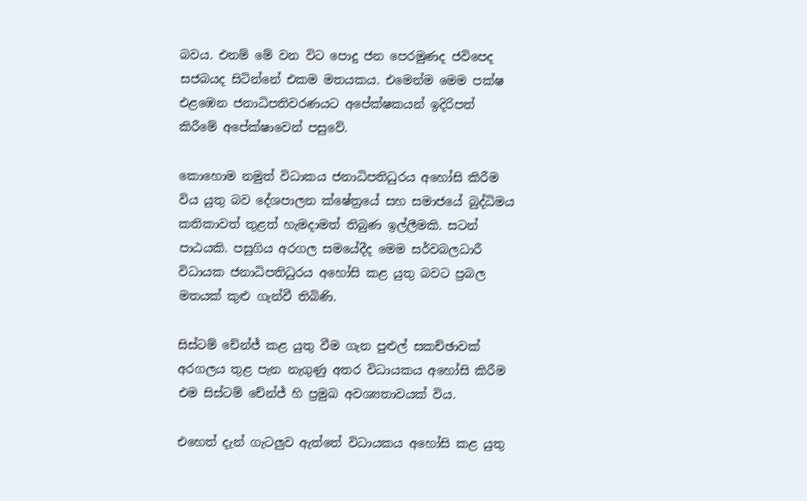බවය. එනම් මේ වන විට පොදු ජන පෙරමුණද ජවිපෙද සජබයද සිටින්නේ එකම මතයකය. එමෙන්ම මෙම පක්ෂ එළඹෙන ජනාධිපතිවරණයට අපේක්ෂකයන් ඉදිරිපත් කිරීමේ අපේක්ෂාවෙන් පසුවේ.

කොහොම නමුත් විධාකය ජනාධිපතිධුරය අහෝසි කිරීම විය යුතු බව දේශපාලන ක්ෂේත්‍රයේ සහ සමාජයේ බුද්ධිමය කතිකාවත් තුළත් හැමදාමත් තිබුණ ඉල්ලීමකි. සටන් පාඨයකි. පසුගිය අරගල සමයේදීද මෙම සර්වබලධාරී විධායක ජනාධිපතිධුරය අහෝසි කළ යුතු බවට ප්‍රබල මතයක් කුළු ගැන්වී තිබිණි.

සිස්ටම් චේන්ජ් කළ යුතු වීම ගැන පුළුල් සකච්ඡාවක් අරගලය තුළ පැන නැගුණු අතර විධායකය අහෝසි කිරීම එම සිස්ටම් චේන්ජ් හි ප්‍රමුඛ අවශ්‍යතාවයක් විය.

එහෙත් දැන් ගැටලුව ඇත්තේ විධායකය අහෝසි කළ යුතු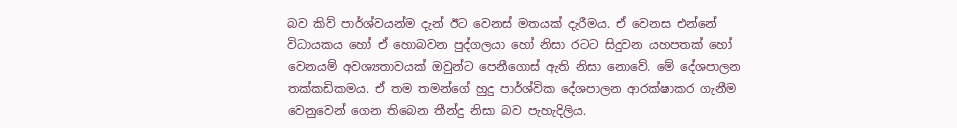බව කිව් පාර්ශ්වයන්ම දැන් ඊට වෙනස් මතයක් දැරීමය. ඒ වෙනස එන්නේ විධායකය හෝ ඒ හොබවන පුද්ගලයා හෝ නිසා රටට සිදුවන යහපතක් හෝ වෙනයම් අවශ්‍යතාවයක් ඔවුන්ට පෙනීගොස් ඇති නිසා නොවේ. මේ දේශපාලන තක්කඩිකමය. ඒ තම තමන්ගේ හුදු පාර්ශ්වික දේශපාලන ආරක්ෂාකර ගැනීම වෙනුවෙන් ගෙන තිබෙන තීන්දු නිසා බව පැහැදිලිය.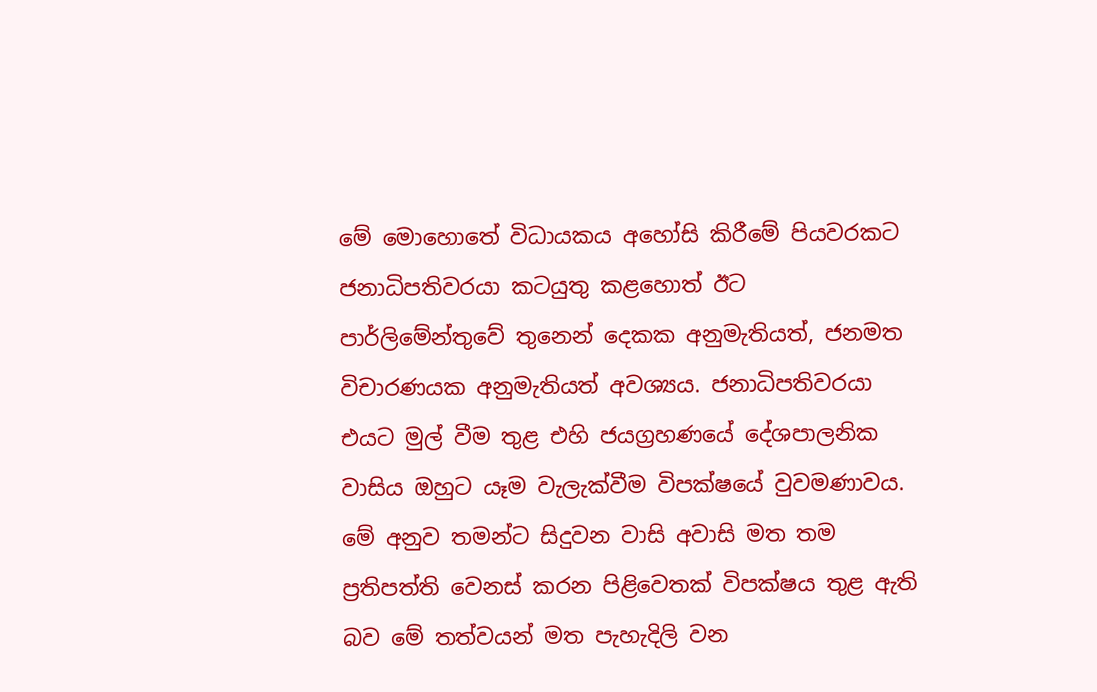මේ මොහොතේ විධායකය අහෝසි කිරීමේ පියවරකට ජනාධිපතිවරයා කටයුතු කළහොත් ඊට පාර්ලිමේන්තුවේ තුනෙන් දෙකක අනුමැතියත්, ජනමත විචාරණයක අනුමැතියත් අවශ්‍යය. ජනාධිපතිවරයා එයට මුල් වීම තුළ එහි ජයග්‍රහණයේ දේශපාලනික වාසිය ඔහුට යෑම වැලැක්වීම විපක්ෂයේ වුවමණාවය. මේ අනුව තමන්ට සිදුවන වාසි අවාසි මත තම ප්‍රතිපත්ති වෙනස් කරන පිළිවෙතක් විපක්ෂය තුළ ඇති බව මේ තත්වයන් මත පැහැදිලි වන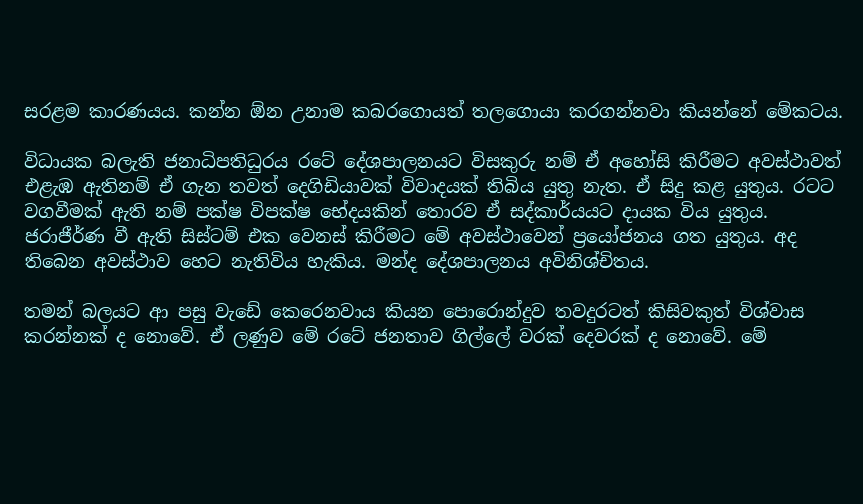සරළම කාරණයය. කන්න ඕන උනාම කබරගොයත් තලගොයා කරගන්නවා කියන්නේ මේකටය.

විධායක බලැති ජනාධිපතිධුරය රටේ දේශපාලනයට විසකුරු නම් ඒ අහෝසි කිරීමට අවස්ථාවත් එළැඹ ඇතිනම් ඒ ගැන තවත් දෙගිඩියාවක් විවාදයක් තිබිය යුතු නැත. ඒ සිදු කළ යුතුය. රටට වගවීමක් ඇති නම් පක්ෂ විපක්ෂ භේදයකින් තොරව ඒ සද්කාර්යයට දායක විය යුතුය. ජරාජීර්ණ වී ඇති සිස්ටම් එක වෙනස් කිරීමට මේ අවස්ථාවෙන් ප්‍රයෝජනය ගත යුතුය. අද තිබෙන අවස්ථාව හෙට නැතිවිය හැකිය. මන්ද දේශපාලනය අවිනිශ්චිතය.

තමන් බලයට ආ පසු වැඩේ කෙරෙනවාය කියන පොරොන්දුව තවදුරටත් කිසිවකුත් විශ්වාස කරන්නක් ද නොවේ. ඒ ලණුව මේ රටේ ජනතාව ගිල්ලේ වරක් දෙවරක් ද නොවේ. මේ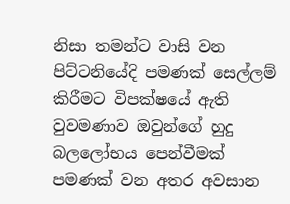නිසා තමන්ට වාසි වන පිට්ටනියේදි පමණක් සෙල්ලම් කිරීමට විපක්ෂයේ ඇති වුවමණාව ඔවුන්ගේ හුදු බලලෝභය පෙන්වීමක් පමණක් වන අතර අවසාන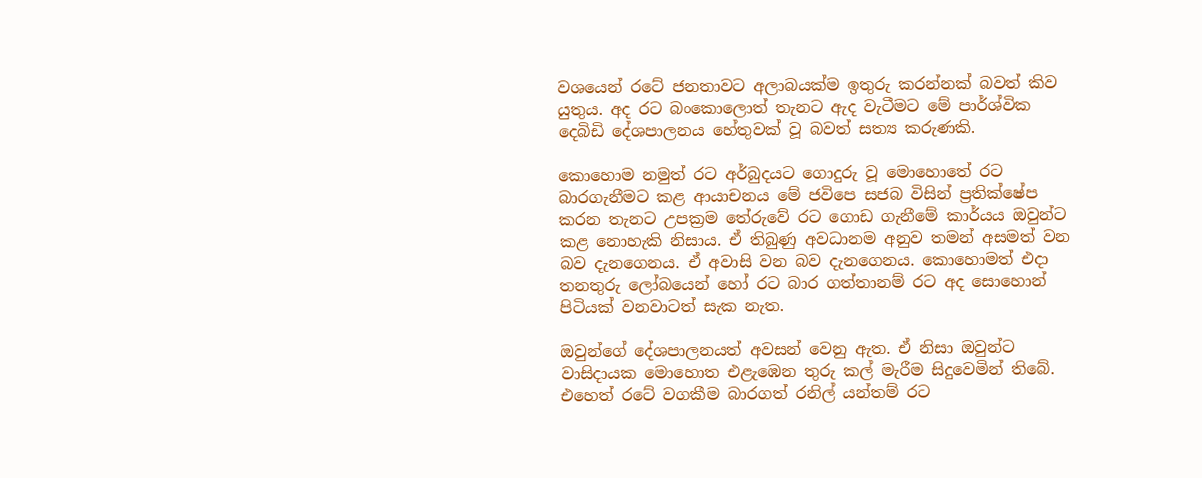වශයෙන් රටේ ජනතාවට අලාබයක්ම ඉතුරු කරන්නක් බවත් කිව යුතුය. අද රට බංකොලොත් තැනට ඇද වැටීමට මේ පාර්ශ්වික දෙබිඩි දේශපාලනය හේතුවක් වූ බවත් සත්‍ය කරුණකි.

කොහොම නමුත් රට අර්බුදයට ගොදුරු වූ මොහොතේ රට බාරගැනීමට කළ ආයාචනය මේ ජවිපෙ සජබ විසින් ප්‍රතික්ෂේප කරන තැනට උපක්‍රම තේරුවේ රට ගොඩ ගැනීමේ කාර්යය ඔවුන්ට කළ නොහැකි නිසාය. ඒ තිබුණු අවධානම අනුව තමන් අසමත් වන බව දැනගෙනය. ඒ අවාසි වන බව දැනගෙනය. කොහොමත් එදා තනතුරු ලෝබයෙන් හෝ රට බාර ගත්තානම් රට අද සොහොන් පිටියක් වනවාටත් සැක නැත.

ඔවුන්ගේ දේශපාලනයත් අවසන් වෙනු ඇත. ඒ නිසා ඔවුන්ට වාසිදායක මොහොත එළැඹෙන තුරු කල් මැරීම සිදුවෙමින් තිබේ. එහෙත් රටේ වගකීම බාරගත් රනිල් යන්තම් රට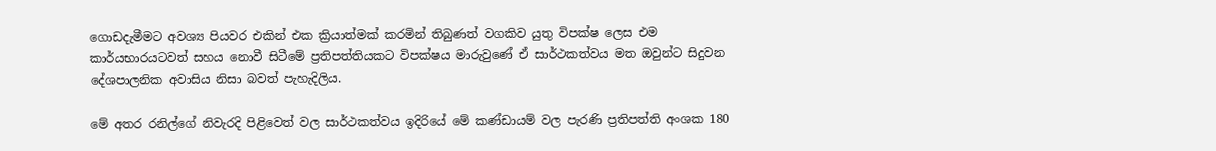ගොඩදැමීමට අවශ්‍ය පියවර එකින් එක ක්‍රියාත්මක් කරමින් තිබුණත් වගකිව යුතු විපක්ෂ ලෙස එම කාර්යභාරයටවත් සහය නොවී සිටීමේ ප්‍රතිපත්තියකට විපක්ෂය මාරුවුණේ ඒ සාර්ථකත්වය මත ඔවුන්ට සිදුවන දේශපාලනික අවාසිය නිසා බවත් පැහැදිලිය.

මේ අතර රනිල්ගේ නිවැරදි පිළිවෙත් වල සාර්ථකත්වය ඉදිරියේ මේ කණ්ඩායම් වල පැරණි ප්‍රතිපත්ති අංශක 180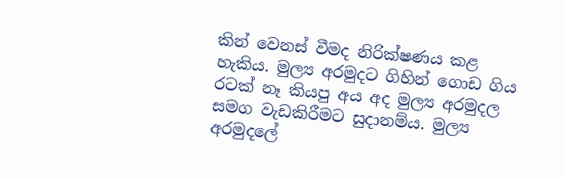කින් වෙනස් වීමද නිරික්ෂණය කළ හැකිය. මුල්‍ය අරමුදට ගිහින් ගොඩ ගිය රටක් නෑ කියපු අය අද මුල්‍ය අරමුදල සමග වැඩකිරීමට සුදානම්ය. මුල්‍ය අරමුදලේ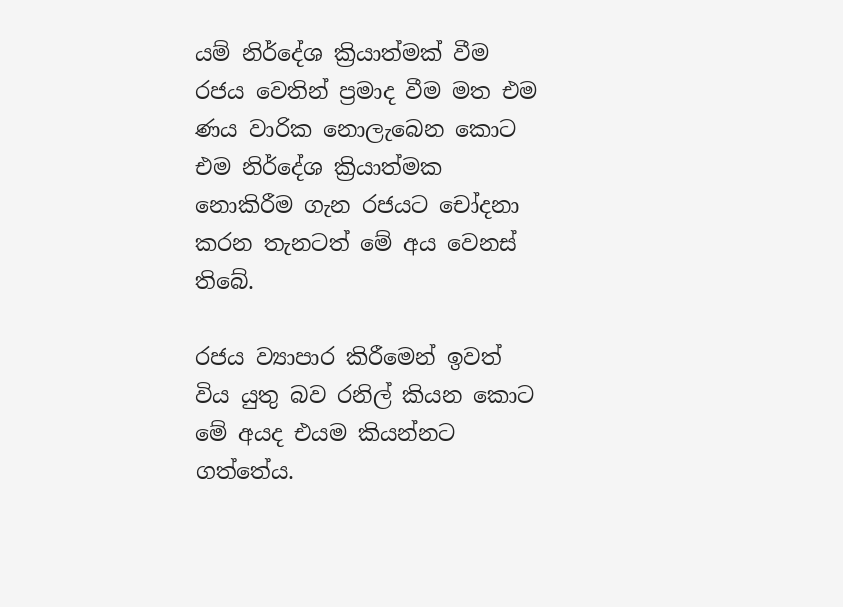යම් නිර්දේශ ක්‍රියාත්මක් වීම රජය වෙතින් ප්‍රමාද වීම මත එම ණය වාරික නොලැබෙන කොට එම නිර්දේශ ක්‍රියාත්මක නොකිරීම ගැන රජයට චෝදනා කරන තැනටත් මේ අය වෙනස් තිබේ.

රජය ව්‍යාපාර කිරීමෙන් ඉවත් විය යුතු බව රනිල් කියන කොට මේ අයද එයම කියන්නට ගත්තේය.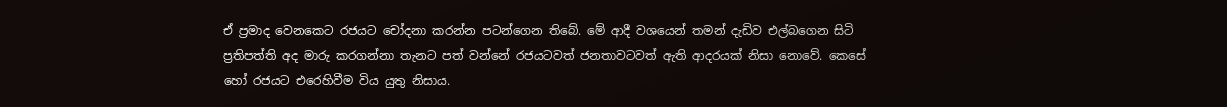ඒ ප්‍රමාද වෙනකෙට රජයට චෝදනා කරන්න පටන්ගෙන තිබේ. මේ ආදී වශයෙන් තමන් දැඩිව එල්බගෙන සිටි ප්‍රතිපත්ති අද මාරු කරගන්නා තැනට පත් වන්නේ රජයටවත් ජනතාවටවත් ඇති ආදරයක් නිසා නොවේ. කෙසේ හෝ රජයට එරෙහිවීම විය යුතු නිසාය.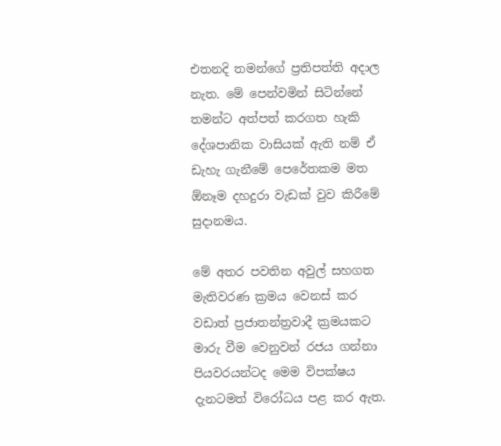එතනදි තමන්ගේ ප්‍රතිපත්ති අදාල නැත. මේ පෙන්වමින් සිටින්නේ තමන්ට අත්පත් කරගත හැකි දේශපානික වාසියක් ඇති නම් ඒ ඩැහැ ගැනීමේ පෙරේතකම මත ඕනෑම දහදුරා වැඩක් වුව කිරීමේ සුදානමය.

මේ අතර පවතින අවුල් සහගත මැතිවරණ ක්‍රමය වෙනස් කර වඩාත් ප්‍රජාතන්ත්‍රවාදී ක්‍රමයකට මාරු වීම වෙනුවන් රජය ගන්නා පියවරයන්ටද මෙම විපක්ෂය දැනටමත් විරෝධය පළ කර ඇත.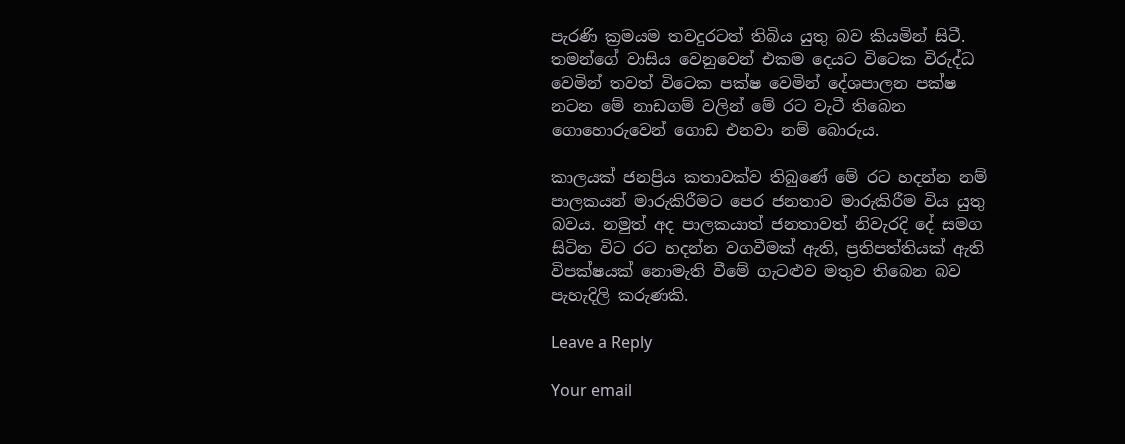පැරණි ක්‍රමයම තවදුරටත් තිබිය යුතු බව කියමින් සිටී. තමන්ගේ වාසිය වෙනුවෙන් එකම දෙයට විටෙක විරුද්ධ වෙමින් තවත් විටෙක පක්ෂ වෙමින් දේශපාලන පක්ෂ නටන මේ නාඩගම් වලින් මේ රට වැටී තිබෙන ගොහොරුවෙන් ගොඩ එනවා නම් බොරුය.

කාලයක් ජනප්‍රිය කතාවක්ව තිබුණේ මේ රට හදන්න නම් පාලකයන් මාරුකිරීමට පෙර ජනතාව මාරුකිරීම විය යුතු බවය. නමුත් අද පාලකයාත් ජනතාවත් නිවැරදි දේ සමග සිටින විට රට හදන්න වගවීමක් ඇති, ප්‍රතිපත්තියක් ඇති විපක්ෂයක් නොමැති වීමේ ගැටළුව මතුව තිබෙන බව පැහැදිලි කරුණකි.

Leave a Reply

Your email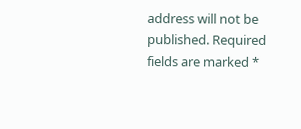address will not be published. Required fields are marked *